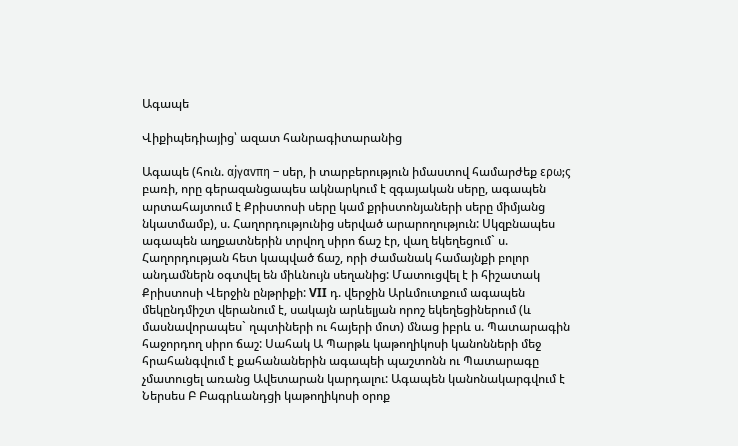Ագապե

Վիքիպեդիայից՝ ազատ հանրագիտարանից

Ագապե (հուն. αjγαvπη – սեր, ի տարբերություն իմաստով համարժեք ερω;ς բառի, որը գերազանցապես ակնարկում է զգայական սերը, ագապեն արտահայտում է Քրիստոսի սերը կամ քրիստոնյաների սերը միմյանց նկատմամբ), ս. Հաղորդությունից սերված արարողություն: Սկզբնապես ագապեն աղքատներին տրվող սիրո ճաշ էր, վաղ եկեղեցում` ս. Հաղորդության հետ կապված ճաշ, որի ժամանակ համայնքի բոլոր անդամներն օգտվել են միևնույն սեղանից: Մատուցվել է ի հիշատակ Քրիստոսի Վերջին ընթրիքի: VII դ. վերջին Արևմուտքում ագապեն մեկընդմիշտ վերանում է, սակայն արևելյան որոշ եկեղեցիներում (և մասնավորապես` ղպտիների ու հայերի մոտ) մնաց իբրև ս. Պատարագին հաջորդող սիրո ճաշ: Սահակ Ա Պարթև կաթողիկոսի կանոնների մեջ հրահանգվում է քահանաներին ագապեի պաշտոնն ու Պատարագը չմատուցել առանց Ավետարան կարդալու: Ագապեն կանոնակարգվում է Ներսես Բ Բագրևանդցի կաթողիկոսի օրոք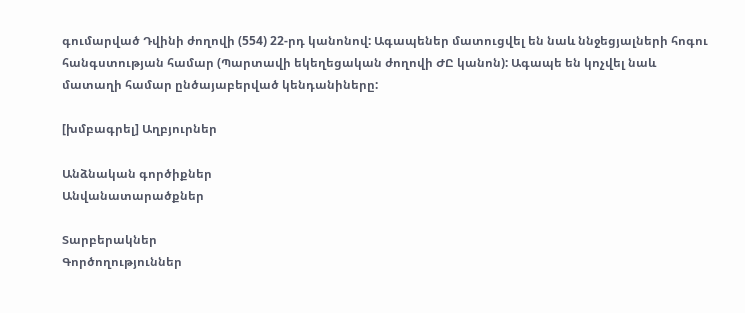գումարված Դվինի ժողովի (554) 22-րդ կանոնով: Ագապեներ մատուցվել են նաև ննջեցյալների հոգու հանգստության համար (Պարտավի եկեղեցական ժողովի ԺԸ կանոն): Ագապե են կոչվել նաև մատաղի համար ընծայաբերված կենդանիները:

[խմբագրել] Աղբյուրներ

Անձնական գործիքներ
Անվանատարածքներ

Տարբերակներ
Գործողություններ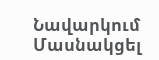Նավարկում
Մասնակցել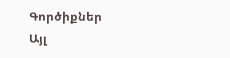Գործիքներ
Այլ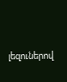լեզուներով